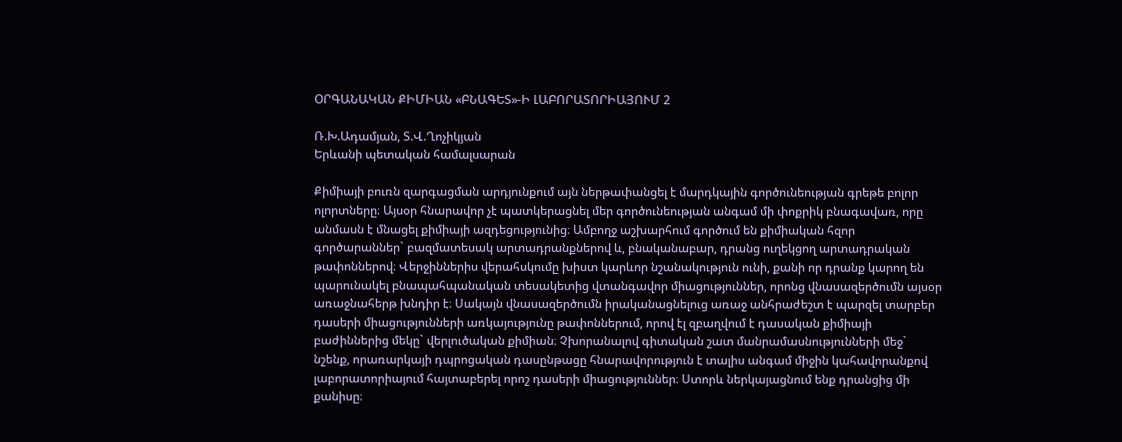ՕՐԳԱՆԱԿԱՆ ՔԻՄԻԱՆ «ԲՆԱԳԵՏ»-Ի ԼԱԲՈՐԱՏՈՐԻԱՅՈՒՄ 2

Ռ.Խ.Ադամյան, Տ.Վ.Ղոչիկյան
Երևանի պետական համալսարան

Քիմիայի բուռն զարգացման արդյունքում այն ներթափանցել է մարդկային գործունեության գրեթե բոլոր ոլորտները։ Այսօր հնարավոր չէ պատկերացնել մեր գործունեության անգամ մի փոքրիկ բնագավառ, որը անմասն է մնացել քիմիայի ազդեցությունից։ Ամբողջ աշխարհում գործում են քիմիական հզոր գործարաններ` բազմատեսակ արտադրանքներով և, բնականաբար, դրանց ուղեկցող արտադրական թափոններով։ Վերջիններիս վերահսկումը խիստ կարևոր նշանակություն ունի, քանի որ դրանք կարող են պարունակել բնապահպանական տեսակետից վտանգավոր միացություններ, որոնց վնասազերծումն այսօր առաջնահերթ խնդիր է։ Սակայն վնասազերծումն իրականացնելուց առաջ անհրաժեշտ է պարզել տարբեր դասերի միացությունների առկայությունը թափոններում, որով էլ զբաղվում է դասական քիմիայի բաժիններից մեկը` վերլուծական քիմիան։ Չխորանալով գիտական շատ մանրամասնությունների մեջ` նշենք, որառարկայի դպրոցական դասընթացը հնարավորություն է տալիս անգամ միջին կահավորանքով լաբորատորիայում հայտաբերել որոշ դասերի միացություններ։ Ստորև ներկայացնում ենք դրանցից մի քանիսը։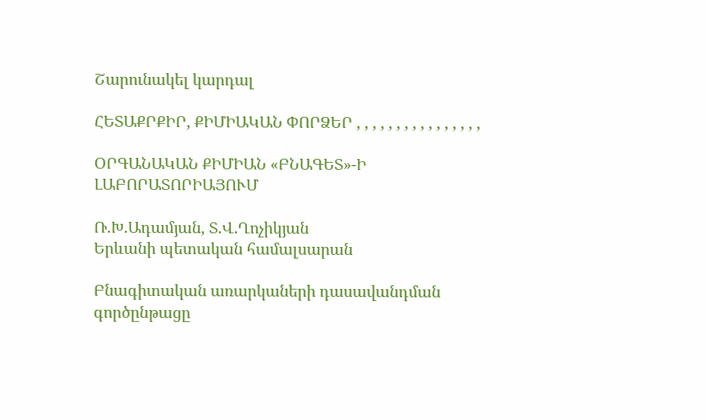Շարունակել կարդալ

ՀԵՏԱՔՐՔԻՐ, ՔԻՄԻԱԿԱՆ ՓՈՐՁԵՐ , , , , , , , , , , , , , , , ,

ՕՐԳԱՆԱԿԱՆ ՔԻՄԻԱՆ «ԲՆԱԳԵՏ»-Ի ԼԱԲՈՐԱՏՈՐԻԱՅՈՒՄ

Ռ.Խ.Ադամյան, Տ.Վ.Ղոչիկյան
Երևանի պետական համալսարան

Բնագիտական առարկաների դասավանդման գործընթացը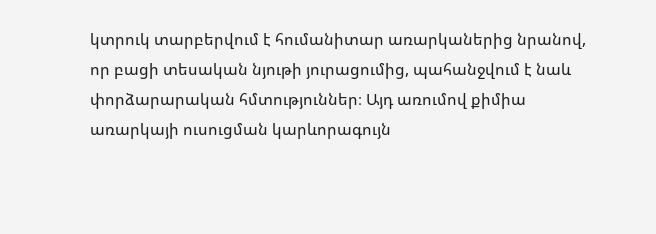կտրուկ տարբերվում է հումանիտար առարկաներից նրանով, որ բացի տեսական նյութի յուրացումից, պահանջվում է նաև փորձարարական հմտություններ։ Այդ առումով քիմիա առարկայի ուսուցման կարևորագույն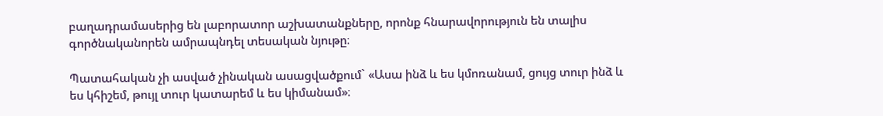բաղադրամասերից են լաբորատոր աշխատանքները, որոնք հնարավորություն են տալիս գործնականորեն ամրապնդել տեսական նյութը։

Պատահական չի ասված չինական ասացվածքում` «Ասա ինձ և ես կմոռանամ, ցույց տուր ինձ և ես կհիշեմ, թույլ տուր կատարեմ և ես կիմանամ»։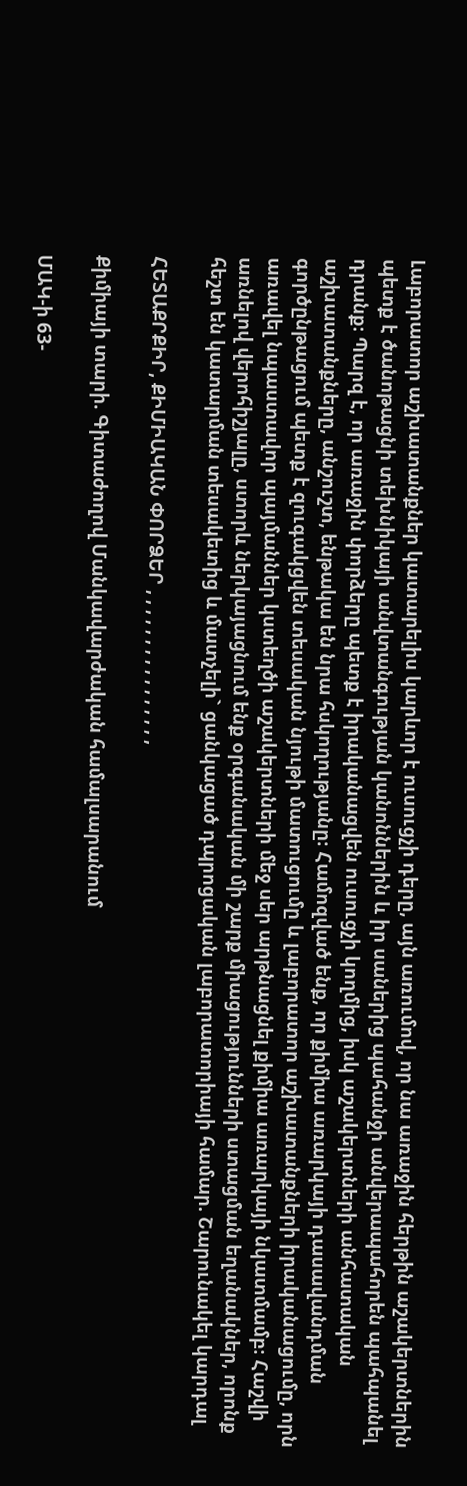Լաբորատոր աշխատանքներ կատարելիս կարևոր է ուսուցչի դերը, այն առումով, որ նա առաջին հերթին աշակերտներին պետք է ծանոթացնի տեխնիկայի անվտանգության կանոններին և իր սաներից պահանջի անվերապահորեն պահպանել դրանք։ Պարզ է, որ առաջին փորձերը պետք է իրականացվեն ուսուցչի կողմից, իսկ աշակերտների անհատական աշխատանքները, անշուշտ, ենթակա են նրա հսկողությանը։ Համոզված ենք, որ քիմիա առարկայի դասավանդման գործընթացում պետք է զուգակցվեն տեսական նյութի մատուցումը և լաբորատոր աշխատանքների իրականացումը, որն առավել նպաստավոր պայմաններ կստեղծի աշակերտների մեջ սեր արթնացնել քիմիա առարկայի նկատմամբ։ Հաշվի առնելով վերոհիշյալը, ստորև ներկայացնում ենք օրգանական մի շարք միացությունների ստացման եղանակներ, որոնք հեշտ են կատարման տեսակետից և մատչելի` ցանկացած դպրոցական լաբորատորիայի համար. Շարունակել կարդալ

ՀԵՏԱՔՐՔԻՐ, ՔԻՄԻԱԿԱՆ ՓՈՐՁԵՐ , , , , , , , , , , , , , , , ,

Քիմիայի տարի. Գիտաժողով Մանկավարժական համալսարանում

ՄԱԿ-ի 63-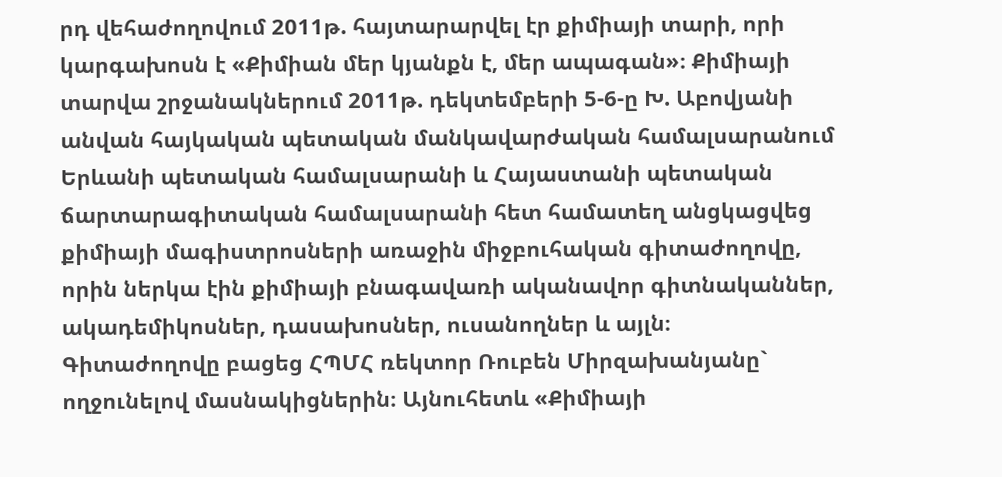րդ վեհաժողովում 2011թ. հայտարարվել էր քիմիայի տարի, որի կարգախոսն է «Քիմիան մեր կյանքն է, մեր ապագան»։ Քիմիայի տարվա շրջանակներում 2011թ. դեկտեմբերի 5-6-ը Խ. Աբովյանի անվան հայկական պետական մանկավարժական համալսարանում Երևանի պետական համալսարանի և Հայաստանի պետական ճարտարագիտական համալսարանի հետ համատեղ անցկացվեց քիմիայի մագիստրոսների առաջին միջբուհական գիտաժողովը, որին ներկա էին քիմիայի բնագավառի ականավոր գիտնականներ, ակադեմիկոսներ, դասախոսներ, ուսանողներ և այլն։
Գիտաժողովը բացեց ՀՊՄՀ ռեկտոր Ռուբեն Միրզախանյանը` ողջունելով մասնակիցներին։ Այնուհետև «Քիմիայի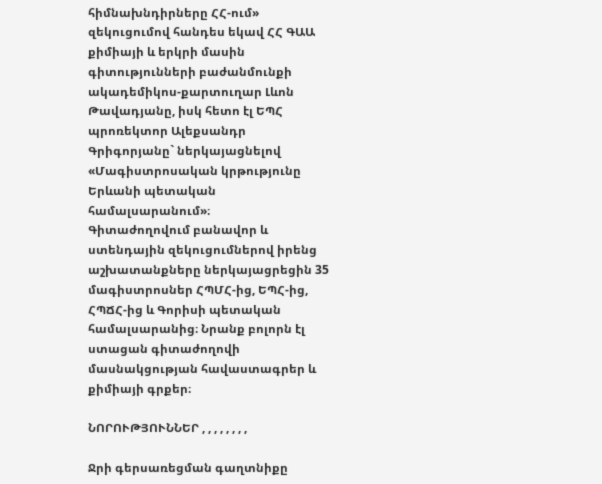հիմնախնդիրները ՀՀ-ում» զեկուցումով հանդես եկավ ՀՀ ԳԱԱ քիմիայի և երկրի մասին գիտությունների բաժանմունքի ակադեմիկոս-քարտուղար Լևոն Թավադյանը, իսկ հետո էլ ԵՊՀ պրոռեկտոր Ալեքսանդր Գրիգորյանը` ներկայացնելով «Մագիստրոսական կրթությունը Երևանի պետական համալսարանում»։
Գիտաժողովում բանավոր և ստենդային զեկուցումներով իրենց աշխատանքները ներկայացրեցին 35 մագիստրոսներ ՀՊՄՀ-ից, ԵՊՀ-ից, ՀՊՃՀ-ից և Գորիսի պետական համալսարանից։ Նրանք բոլորն էլ ստացան գիտաժողովի մասնակցության հավաստագրեր և քիմիայի գրքեր։

ՆՈՐՈՒԹՅՈՒՆՆԵՐ , , , , , , , ,

Ջրի գերսառեցման գաղտնիքը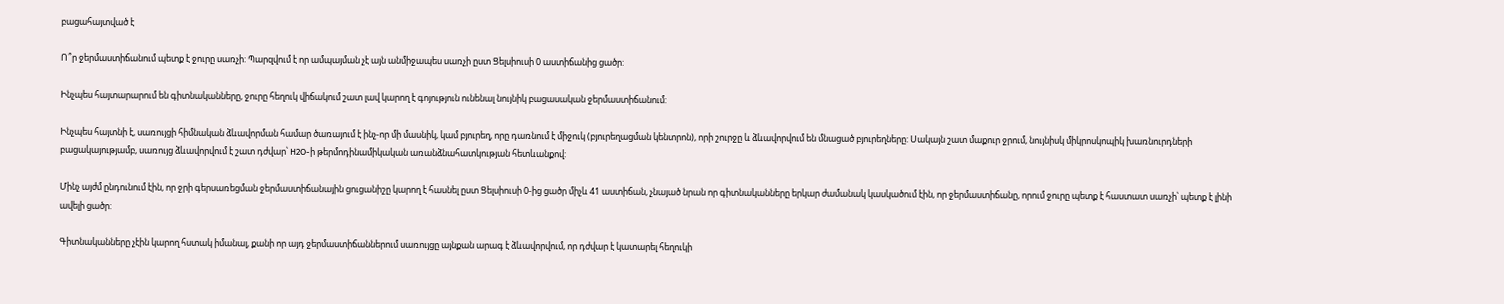բացահայտված է

Ո՞ր ջերմաստիճանում պետք է ջուրը սառչի: Պարզվում է որ ամպայման չէ այն անմիջապես սառչի ըստ Ցելսիուսի 0 աստիճանից ցածր:

Ինչպես հայտարարում են գիտնականները, ջուրը հեղուկ վիճակում շատ լավ կարող է գոյություն ունենալ նույնիկ բացասական ջերմաստիճանում:

Ինչպես հայտնի է, սառույցի հիմնական ձևավորման համար ծառայում է ինչ-որ մի մասնիկ, կամ բյուրեղ, որը դառնում է միջուկ (բյուրեղացման կենտրոն), որի շուրջը և ձևավորվում են մնացած բյուրեղները: Սակայն շատ մաքուր ջրում, նույնիսկ միկրոսկոպիկ խառնուրդների բացակայությամբ, սառույց ձևավորվում է շատ դժվար՝ H2O-ի թերմոդինամիկական առանձնահատկության հետևանքով:

Մինչ այժմ ընդունում էին, որ ջրի գերսառեցման ջերմաստիճանային ցուցանիշը կարող է հասնել ըստ Ցելսիուսի 0-ից ցածր միչև 41 աստիճան, չնայած նրան որ գիտնականները երկար ժամանակ կասկածում էին, որ ջերմաստիճանը, որում ջուրը պետք է հաստատ սառչի՝ պետք է լինի ավելի ցածր:

Գիտնականները չէին կարող հստակ իմանալ, քանի որ այդ ջերմաստիճաններում սառույցը այնքան արագ է ձևավորվում, որ դժվար է կատարել հեղուկի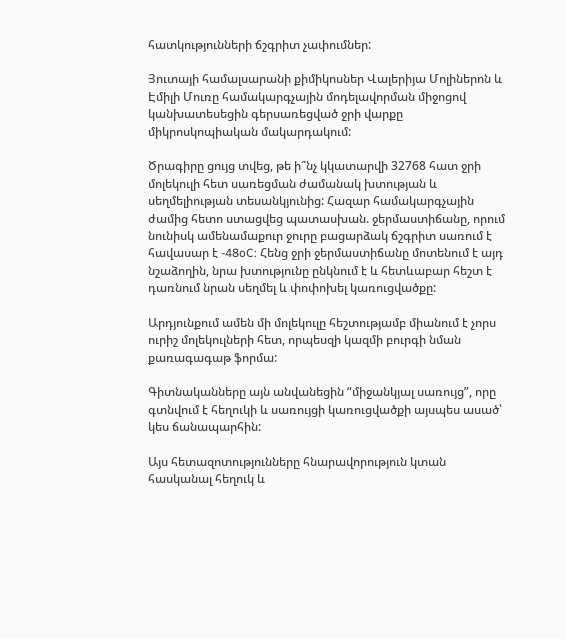հատկությունների ճշգրիտ չափումներ:

Յուտայի համալսարանի քիմիկոսներ Վալերիյա Մոլիներոն և Էմիլի Մուռը համակարգչային մոդելավորման միջոցով կանխատեսեցին գերսառեցված ջրի վարքը միկրոսկոպիական մակարդակում:

Ծրագիրը ցույց տվեց, թե ի՞նչ կկատարվի 32768 հատ ջրի մոլեկուլի հետ սառեցման ժամանակ խտության և սեղմելիության տեսանկյունից: Հազար համակարգչային ժամից հետո ստացվեց պատասխան. ջերմաստիճանը, որում նունիսկ ամենամաքուր ջուրը բացարձակ ճշգրիտ սառում է հավասար է -48oC: Հենց ջրի ջերմաստիճանը մոտենում է այդ նշաձողին, նրա խտությունը ընկնում է և հետևաբար հեշտ է դառնում նրան սեղմել և փոփոխել կառուցվածքը:

Արդյունքում ամեն մի մոլեկուլը հեշտությամբ միանում է չորս ուրիշ մոլեկուլների հետ, որպեսզի կազմի բուրգի նման քառագագաթ ֆորմա:

Գիտնականները այն անվանեցին “միջանկյալ սառույց”, որը գտնվում է հեղուկի և սառույցի կառուցվածքի այսպես ասած՝ կես ճանապարհին:

Այս հետազոտությունները հնարավորություն կտան հասկանալ հեղուկ և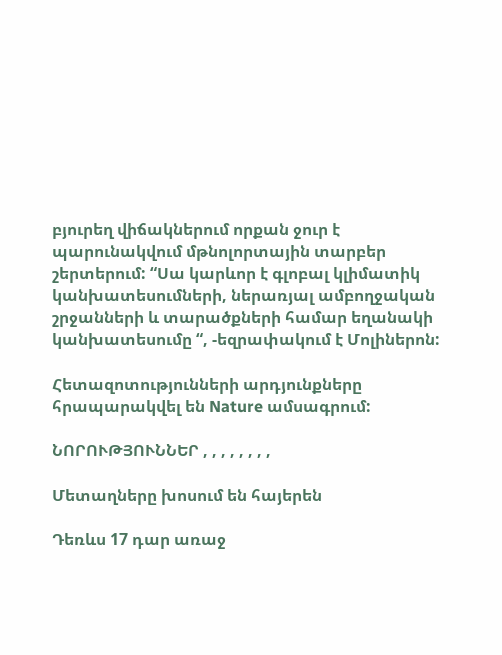բյուրեղ վիճակներում որքան ջուր է պարունակվում մթնոլորտային տարբեր շերտերում: “Սա կարևոր է գլոբալ կլիմատիկ կանխատեսումների, ներառյալ ամբողջական շրջանների և տարածքների համար եղանակի կանխատեսումը “, -եզրափակում է Մոլիներոն:

Հետազոտությունների արդյունքները հրապարակվել են Nature ամսագրում:

ՆՈՐՈՒԹՅՈՒՆՆԵՐ , , , , , , , ,

Մետաղները խոսում են հայերեն

Դեռևս 17 դար առաջ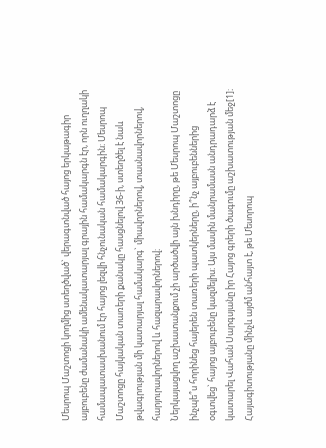Մեսրոպ Մաշտոցի կողմից ստեղծված` վերագտնված հայոց երկաթագիր այբուբենը ժամանակի ամենակատարյալ գրային համակարգն էր, որն ուղղակի համապատասխանում էր հայոց լեզվի հնչունական համակարգին։ Մեսրոպ Մաշտոցը հայկական տառերի քանակը հասցնելով 36-ի, ստեղծել է նաև թվագրության մի կատարյալ համակարգ` միավորներով, տասնավորներով, հարյուրավորներով և հազարավորներով։
Ներկայացվող աշխատանքում չի արծածվի այն խնդիրը, թե Մեսրոպ Մաշտոցը ինչպե՞ս հորինեց հայերեն տառերի պատկերները, ի՞նչ այբուբեններից օգտվեց` հայոց այբուբենը կազմելիս։ Այս մասին մանրամասն անդրադարձ է կատարել Վահան Սարգսյանը իր Հայոց գրերի ծագումը աշխատության մեջ[1]։
Հայագիտությանը մինչև այժմ անհայտ է, թե Մեսորոպ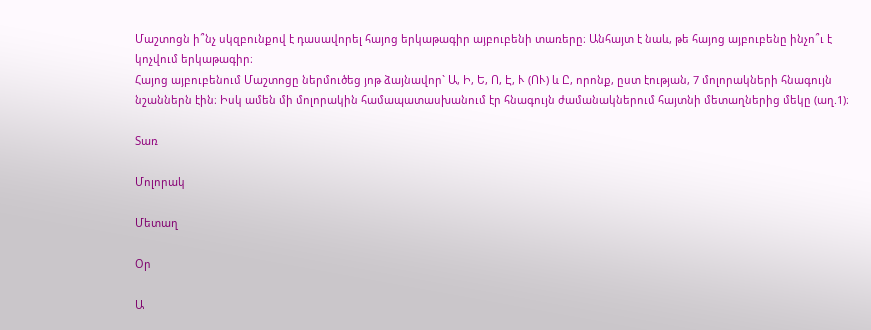Մաշտոցն ի՞նչ սկզբունքով է դասավորել հայոց երկաթագիր այբուբենի տառերը։ Անհայտ է նաև, թե հայոց այբուբենը ինչո՞ւ է կոչվում երկաթագիր։
Հայոց այբուբենում Մաշտոցը ներմուծեց յոթ ձայնավոր` Ա, Ի, Ե, Ո, Է, Ւ (ՈՒ) և Ը, որոնք, ըստ էության, 7 մոլորակների հնագույն նշաններն էին։ Իսկ ամեն մի մոլորակին համապատասխանում էր հնագույն ժամանակներում հայտնի մետաղներից մեկը (աղ.1)։

Տառ

Մոլորակ

Մետաղ

Օր

Ա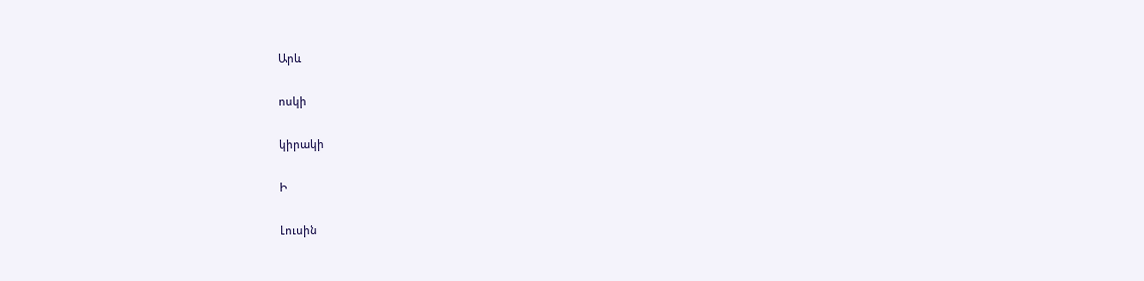Արև

ոսկի

կիրակի

Ի

Լուսին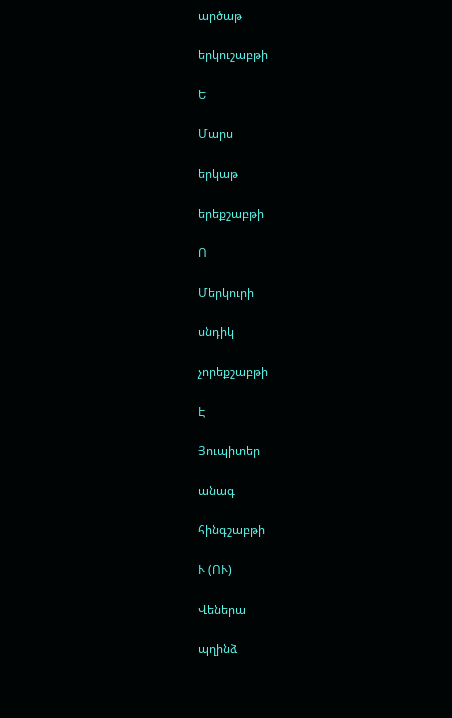արծաթ

երկուշաբթի

Ե

Մարս

երկաթ

երեքշաբթի

Ո

Մերկուրի

սնդիկ

չորեքշաբթի

Է

Յուպիտեր

անագ

հինգշաբթի

Ւ (ՈՒ)

Վեներա

պղինձ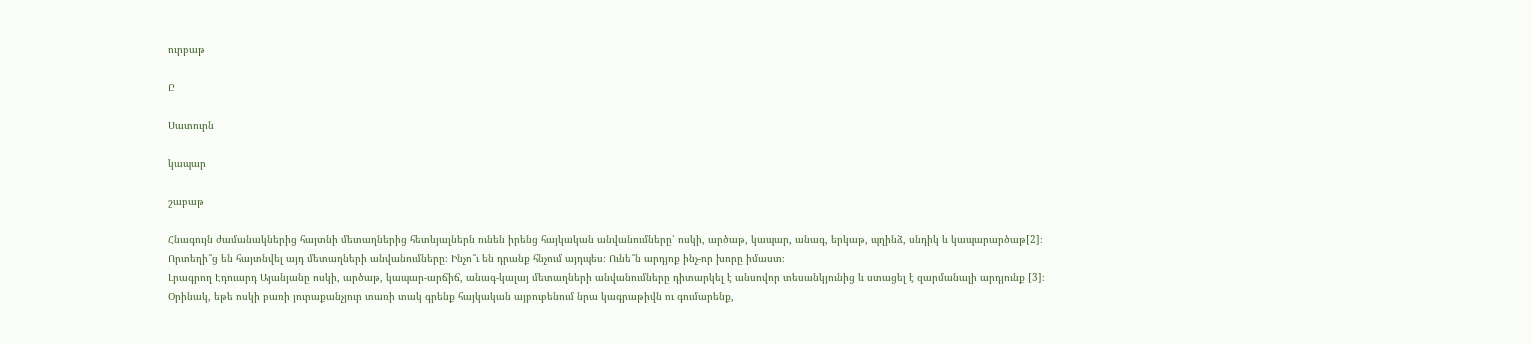ուրբաթ

Ը

Սատուրն

կապար

շաբաթ

Հնագույն ժամանակներից հայտնի մետաղներից հետևյալներն ունեն իրենց հայկական անվանումները՝ ոսկի, արծաթ, կապար, անագ, երկաթ, պղինձ, սնդիկ և կապարարծաթ[2]։ Որտեղի՞ց են հայտնվել այդ մետաղների անվանումները։ Ինչո՞ւ են դրանք հնչում այդպես։ Ունե՞ն արդյոք ինչ-որ խորը իմաստ։
Լրագրող Էդուարդ Այանյանը ոսկի, արծաթ, կապար-արճիճ, անագ-կալայ մետաղների անվանումները դիտարկել է անսովոր տեսանկյունից և ստացել է զարմանալի արդյունք [3]։
Օրինակ, եթե ոսկի բառի յուրաքանչյուր տառի տակ գրենք հայկական այբուբենում նրա կագրաթիվն ու գումարենք,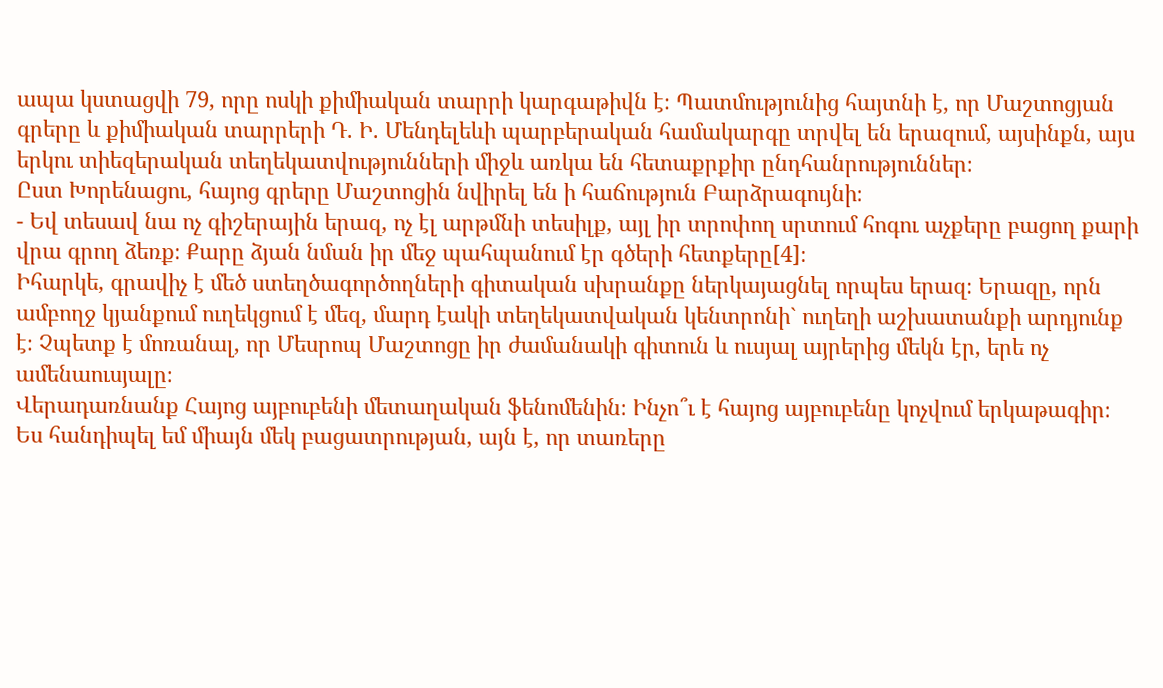ապա կստացվի 79, որը ոսկի քիմիական տարրի կարգաթիվն է։ Պատմությունից հայտնի է, որ Մաշտոցյան գրերը և քիմիական տարրերի Դ. Ի. Մենդելեևի պարբերական համակարգը տրվել են երազում, այսինքն, այս երկու տիեզերական տեղեկատվությունների միջև առկա են հետաքրքիր ընդհանրություններ։
Ըստ Խորենացու, հայոց գրերը Մաշտոցին նվիրել են ի հաճություն Բարձրագույնի։
- Եվ տեսավ նա ոչ գիշերային երազ, ոչ էլ արթմնի տեսիլք, այլ իր տրոփող սրտում հոգու աչքերը բացող քարի վրա գրող ձեռք։ Քարը ձյան նման իր մեջ պահպանում էր գծերի հետքերը[4]։
Իհարկե, գրավիչ է մեծ ստեղծագործողների գիտական սխրանքը ներկայացնել որպես երազ։ Երազը, որն ամբողջ կյանքում ուղեկցում է մեզ, մարդ էակի տեղեկատվական կենտրոնի` ուղեղի աշխատանքի արդյունք է։ Չպետք է մոռանալ, որ Մեսրոպ Մաշտոցը իր ժամանակի գիտուն և ուսյալ այրերից մեկն էր, երե ոչ ամենաուսյալը։
Վերադառնանք Հայոց այբուբենի մետաղական ֆենոմենին։ Ինչո՞ւ է հայոց այբուբենը կոչվում երկաթագիր։ Ես հանդիպել եմ միայն մեկ բացատրության, այն է, որ տառերը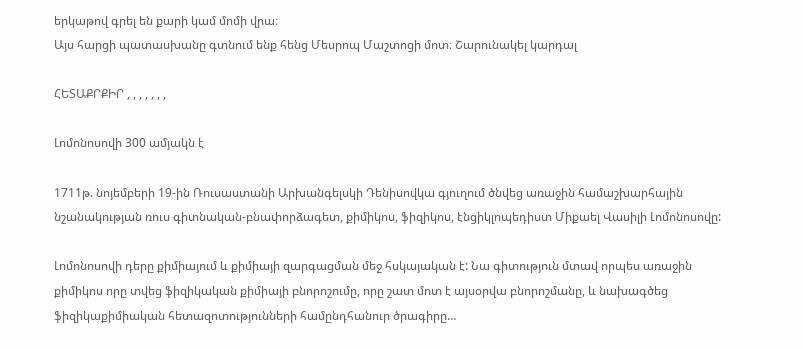երկաթով գրել են քարի կամ մոմի վրա։
Այս հարցի պատասխանը գտնում ենք հենց Մեսրոպ Մաշտոցի մոտ։ Շարունակել կարդալ

ՀԵՏԱՔՐՔԻՐ , , , , , , ,

Լոմոնոսովի 300 ամյակն է

1711թ. նոյեմբերի 19-ին Ռուսաստանի Արխանգելսկի Դենիսովկա գյուղում ծնվեց առաջին համաշխարհային նշանակության ռուս գիտնական-բնափորձագետ, քիմիկոս, ֆիզիկոս, էնցիկլոպեդիստ Միքաել Վասիլի Լոմոնոսովը:

Լոմոնոսովի դերը քիմիայում և քիմիայի զարգացման մեջ հսկայական է: Նա գիտություն մտավ որպես առաջին քիմիկոս որը տվեց ֆիզիկական քիմիայի բնորոշումը, որը շատ մոտ է այսօրվա բնորոշմանը, և նախագծեց ֆիզիկաքիմիական հետազոտությունների համընդհանուր ծրագիրը…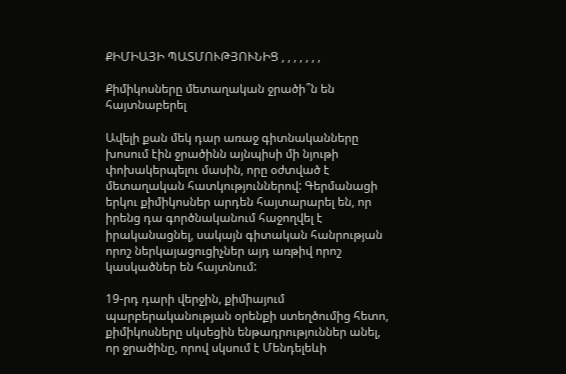ՔԻՄԻԱՅԻ ՊԱՏՄՈՒԹՅՈՒՆԻՑ , , , , , , ,

Քիմիկոսները մետաղական ջրածի՞ն են հայտնաբերել

Ավելի քան մեկ դար առաջ գիտնականները խոսում էին ջրածինն այնպիսի մի նյութի փոխակերպելու մասին, որը օժտված է մետաղական հատկություններով: Գերմանացի երկու քիմիկոսներ արդեն հայտարարել են, որ իրենց դա գործնականում հաջողվել է իրականացնել, սակայն գիտական հանրության որոշ ներկայացուցիչներ այդ առթիվ որոշ կասկածներ են հայտնում:

19-րդ դարի վերջին, քիմիայում պարբերականության օրենքի ստեղծումից հետո, քիմիկոսները սկսեցին ենթադրություններ անել, որ ջրածինը, որով սկսում է Մենդելեևի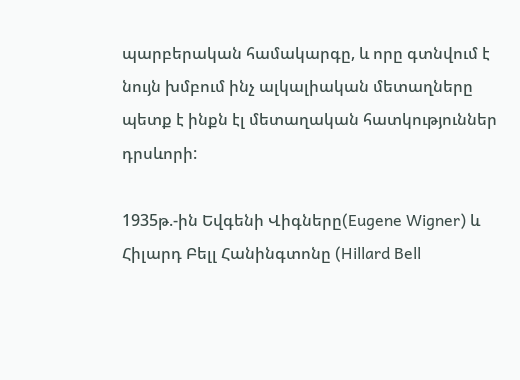պարբերական համակարգը, և որը գտնվում է նույն խմբում ինչ ալկալիական մետաղները պետք է ինքն էլ մետաղական հատկություններ դրսևորի:

1935թ.-ին Եվգենի Վիգները(Eugene Wigner) և Հիլարդ Բելլ Հանինգտոնը (Hillard Bell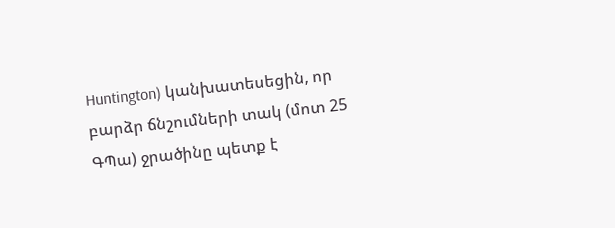Huntington) կանխատեսեցին, որ բարձր ճնշումների տակ (մոտ 25 ԳՊա) ջրածինը պետք է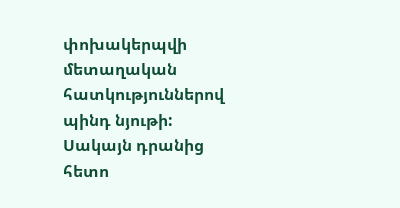փոխակերպվի մետաղական հատկություններով պինդ նյութի: Սակայն դրանից հետո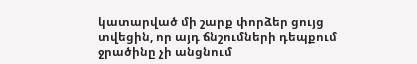կատարված մի շարք փորձեր ցույց տվեցին, որ այդ ճնշումների դեպքում ջրածինը չի անցնում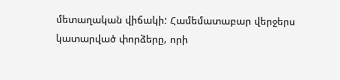մետաղական վիճակի: Համեմատաբար վերջերս կատարված փորձերը, որի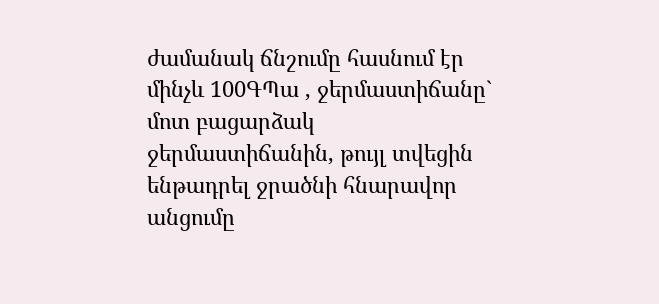ժամանակ ճնշումը հասնում էր մինչև 100ԳՊա , ջերմաստիճանը` մոտ բացարձակ ջերմաստիճանին, թույլ տվեցին ենթադրել ջրածնի հնարավոր անցումը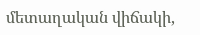մետաղական վիճակի,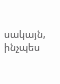սակայն, ինչպես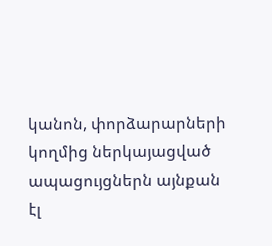կանոն, փորձարարների կողմից ներկայացված ապացույցներն այնքան էլ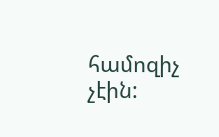համոզիչ չէին: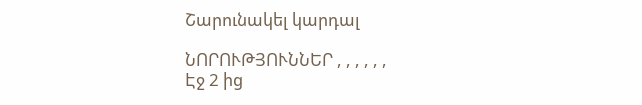Շարունակել կարդալ

ՆՈՐՈՒԹՅՈՒՆՆԵՐ , , , , , ,
Էջ 2 ից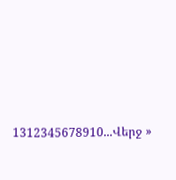1312345678910...Վերջ »